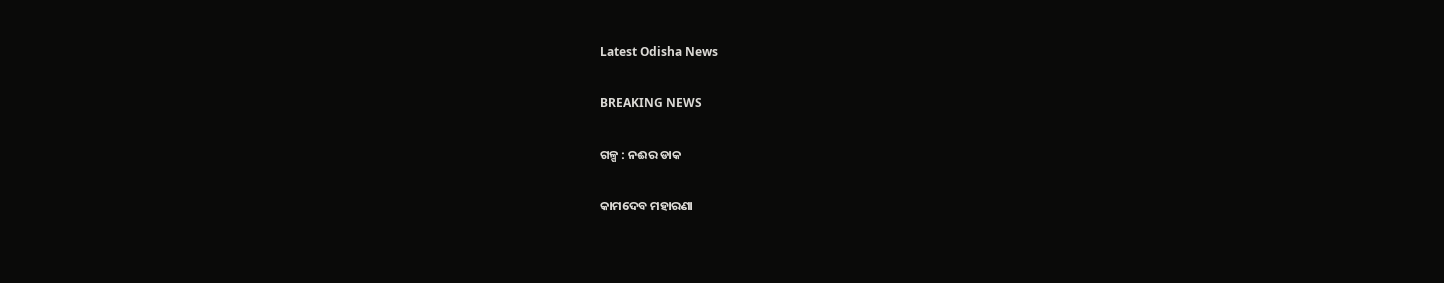Latest Odisha News

BREAKING NEWS

ଗଳ୍ପ : ନଈର ଡାକ

କାମଦେବ ମହାରଣା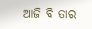ଆଜି ବି ତାର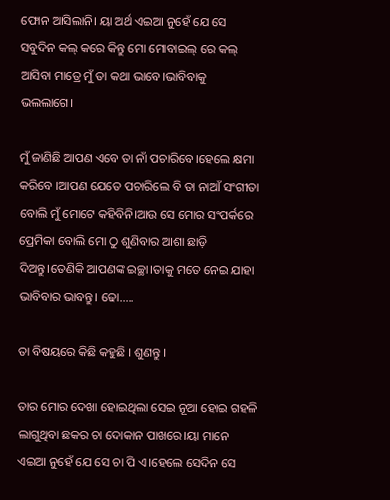ଫୋନ ଆସିଲାନି। ୟା ଅର୍ଥ ଏଇଆ ନୁହେଁ ଯେ ସେ ସବୁଦିନ କଲ୍ କରେ କିନ୍ତୁ ମୋ ମୋବାଇଲ୍ ରେ କଲ୍ ଆସିବା ମାତ୍ରେ ମୁଁ ତା କଥା ଭାବେ।ଭାବିବାକୁ ଭଲଲାଗେ।

ମୁଁ ଜାଣିଛି ଆପଣ ଏବେ ତା ନାଁ ପଚାରିବେ।ହେଲେ କ୍ଷମା କରିବେ ।ଆପଣ ଯେତେ ପଚାରିଲେ ବି ତା ନାଆଁ ସଂଗୀତା ବୋଲି ମୁଁ ମୋଟେ କହିବିନି।ଆଉ ସେ ମୋର ସଂପର୍କରେ ପ୍ରେମିକା ବୋଲି ମୋ ଠୁ ଶୁଣିବାର ଆଶା ଛାଡ଼ି ଦିଅନ୍ତୁ।ତେଣିକି ଆପଣଙ୍କ ଇଚ୍ଛା।ତାକୁ ମତେ ନେଇ ଯାହା ଭାବିବାର ଭାବନ୍ତୁ। ଢୋ…..

ତା ବିଷୟରେ କିଛି କହୁଛି । ଶୁଣନ୍ତୁ ।

ତାର ମୋର ଦେଖା ହୋଇଥିଲା ସେଇ ନୂଆ ହୋଇ ଗହଳି ଲାଗୁଥିବା ଛକର ଚା ଦୋକାନ ପାଖରେ।ୟା ମାନେ ଏଇଆ ନୁହେଁ ଯେ ସେ ଚା ପି ଏ।ହେଲେ ସେଦିନ ସେ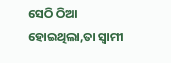ସେଠି ଠିଆ ହୋଇଥିଲା,ତା ସ୍ବାମୀ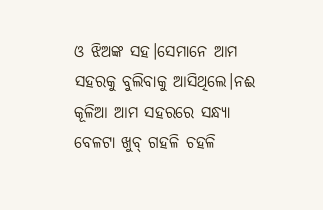ଓ ଝିଅଙ୍କ ସହ।ସେମାନେ ଆମ ସହରକୁ ବୁଲିବାକୁ ଆସିଥିଲେ।ନଈ କୂଳିଆ ଆମ ସହରରେ ସନ୍ଧ୍ୟା ବେଳଟା ଖୁବ୍ ଗହଳି ଚହଳି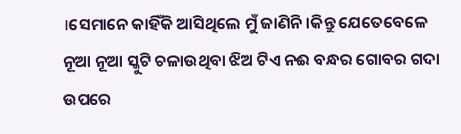।ସେମାନେ କାହିଁକି ଆସିଥିଲେ ମୁଁ ଜାଣିନି।କିନ୍ତୁ ଯେତେବେଳେ ନୂଆ ନୂଆ ସ୍କୁଟି ଚଳାଉଥିବା ଝିଅ ଟିଏ ନଈ ବନ୍ଧର ଗୋବର ଗଦା ଉପରେ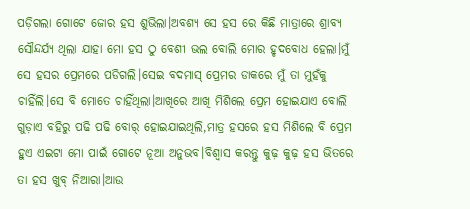ପଡ଼ିଗଲା ଗୋଟେ ଜୋର ହସ ଶୁଭିଲା।ଅବଶ୍ୟ ସେ ହସ ରେ କିଛି ମାତ୍ରାରେ ଶ୍ରାବ୍ୟ ସୌନ୍ଦର୍ଯ୍ୟ ଥିଲା ଯାହା ମୋ ହସ ଠୁ ବେଶୀ ଭଲ ବୋଲି ମୋର ହୃଦବୋଧ ହେଲା।ମୁଁ ସେ ହସର ପ୍ରେମରେ ପଡିଗଲି।ସେଇ ବଦମାସ୍ ପ୍ରେମର ଡାକରେ ମୁଁ ତା ମୁହଁକୁ ଚାହିଁଲି।ସେ ବି ମୋତେ ଚାହିଁଥିଲା।ଆଖିରେ ଆଖି ମିଶିଲେ ପ୍ରେମ ହୋଇଯାଏ ବୋଲି ଗୁଡ଼ାଏ ବହିରୁ ପଢି ପଢି ବୋର୍ ହୋଇଯାଇଥିଲି,ମାତ୍ର ହସରେ ହସ ମିଶିଲେ ବି ପ୍ରେମ ହୁଏ ଏଇଟା ମୋ ପାଇଁ ଗୋଟେ ନୂଆ ଅନୁଭବ।ବିଶ୍ୱାସ କରନ୍ତୁ କୁଢ଼ କୁଢ଼ ହସ ଭିତରେ ତା ହସ ଖୁବ୍ ନିଆରା।ଆଉ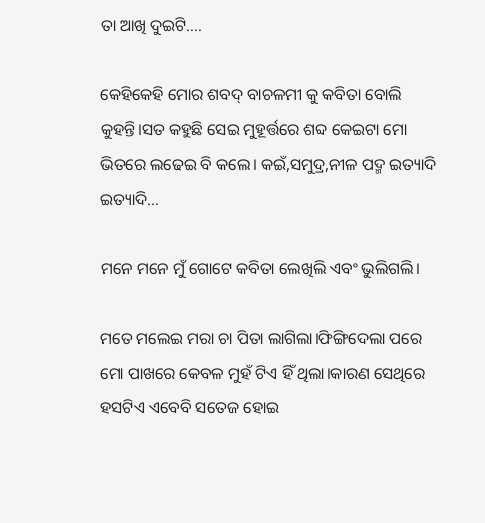ତା ଆଖି ଦୁଇଟି….

କେହିକେହି ମୋର ଶବଦ୍ ବାଚଳମୀ କୁ କବିତା ବୋଲି କୁହନ୍ତି।ସତ କହୁଛି ସେଇ ମୁହୂର୍ତ୍ତରେ ଶବ୍ଦ କେଇଟା ମୋ ଭିତରେ ଲଢେଇ ବି କଲେ। କଇଁ,ସମୁଦ୍ର,ନୀଳ ପଦ୍ମ ଇତ୍ୟାଦି ଇତ୍ୟାଦି…

ମନେ ମନେ ମୁଁ ଗୋଟେ କବିତା ଲେଖିଲି ଏବଂ ଭୁଲିଗଲି।

ମତେ ମଲେଇ ମରା ଚା ପିତା ଲାଗିଲା।ଫିଙ୍ଗିଦେଲା ପରେ ମୋ ପାଖରେ କେବଳ ମୁହଁ ଟିଏ ହିଁ ଥିଲା।କାରଣ ସେଥିରେ ହସଟିଏ ଏବେବି ସତେଜ ହୋଇ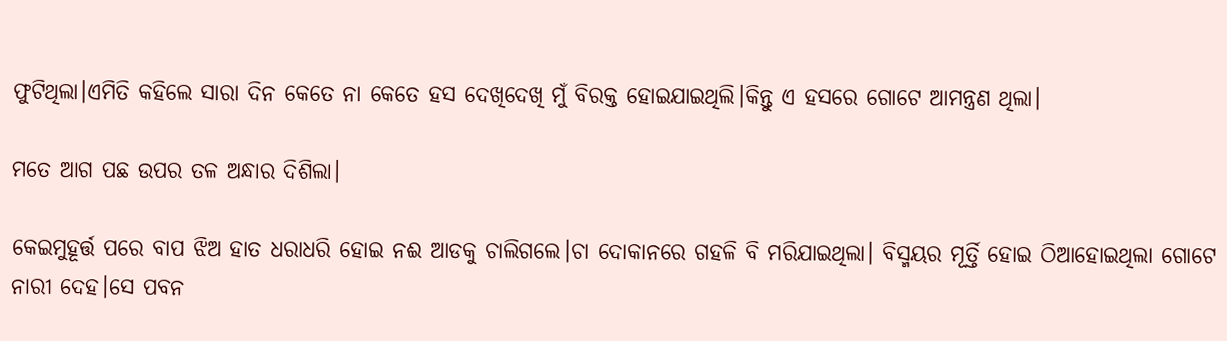ଫୁଟିଥିଲା।ଏମିତି କହିଲେ ସାରା ଦିନ କେତେ ନା କେତେ ହସ ଦେଖିଦେଖି ମୁଁ ବିରକ୍ତ ହୋଇଯାଇଥିଲି।କିନ୍ତୁ ଏ ହସରେ ଗୋଟେ ଆମନ୍ତ୍ରଣ ଥିଲା।

ମତେ ଆଗ ପଛ ଉପର ତଳ ଅନ୍ଧାର ଦିଶିଲା।

କେଇମୁହୂର୍ତ୍ତ ପରେ ବାପ ଝିଅ ହାତ ଧରାଧରି ହୋଇ ନଈ ଆଡକୁ ଚାଲିଗଲେ।ଚା ଦୋକାନରେ ଗହଳି ବି ମରିଯାଇଥିଲା। ବିସ୍ମୟର ମୂର୍ତ୍ତି ହୋଇ ଠିଆହୋଇଥିଲା ଗୋଟେ ନାରୀ ଦେହ।ସେ ପବନ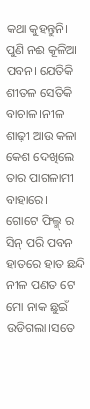କଥା କୁହନ୍ତୁନି। ପୁଣି ନଈ କୂଳିଆ ପବନ। ଯେତିକି ଶୀତଳ ସେତିକି ବାଚାଳ।ନୀଳ ଶାଢ଼ୀ ଆଉ କଳା କେଶ ଦେଖିଲେ ତାର ପାଗଳାମୀ ବାହାରେ।
ଗୋଟେ ଫିଲ୍ମ୍ ର ସିନ୍ ପରି ପବନ ହାତରେ ହାତ ଛନ୍ଦି ନୀଳ ପଣତ ଟେ ମୋ ନାକ ଛୁଇଁ ଉଡିଗଲା।ସତେ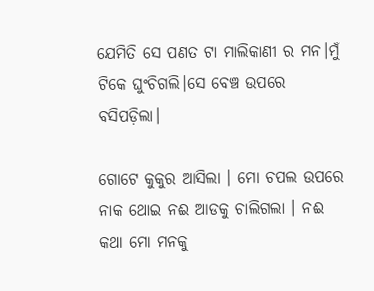ଯେମିତି ସେ ପଣତ ଟା ମାଲିକାଣୀ ର ମନ।ମୁଁ ଟିକେ ଘୁଂଚିଗଲି।ସେ ବେଞ୍ଚ ଉପରେ ବସିପଡ଼ିଲା।

ଗୋଟେ କୁକୁର ଆସିଲା । ମୋ ଚପଲ ଉପରେ ନାକ ଥୋଇ ନଈ ଆଡକୁ ଚାଲିଗଲା । ନଈ କଥା ମୋ ମନକୁ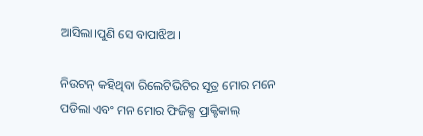ଆସିଲା।ପୁଣି ସେ ବାପାଝିଅ ।

ନିଉଟନ୍ କହିଥିବା ରିଲେଟିଭିଟିର ସୂତ୍ର ମୋର ମନେ ପଡିଲା ଏବଂ ମନ ମୋର ଫିଜିକ୍ସ ପ୍ରାକ୍ଟିକାଲ୍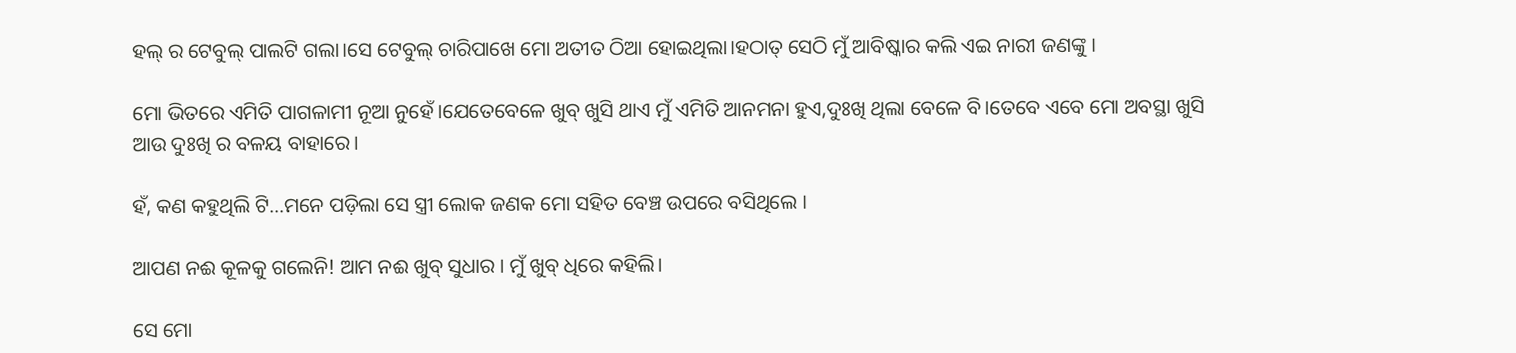ହଲ୍ ର ଟେବୁଲ୍ ପାଲଟି ଗଲା।ସେ ଟେବୁଲ୍ ଚାରିପାଖେ ମୋ ଅତୀତ ଠିଆ ହୋଇଥିଲା।ହଠାତ୍ ସେଠି ମୁଁ ଆବିଷ୍କାର କଲି ଏଇ ନାରୀ ଜଣଙ୍କୁ ।

ମୋ ଭିତରେ ଏମିତି ପାଗଳାମୀ ନୂଆ ନୁହେଁ।ଯେତେବେଳେ ଖୁବ୍ ଖୁସି ଥାଏ ମୁଁ ଏମିତି ଆନମନା ହୁଏ,ଦୁଃଖି ଥିଲା ବେଳେ ବି।ତେବେ ଏବେ ମୋ ଅବସ୍ଥା ଖୁସି ଆଉ ଦୁଃଖି ର ବଳୟ ବାହାରେ।

ହଁ, କଣ କହୁଥିଲି ଟି…ମନେ ପଡ଼ିଲା ସେ ସ୍ତ୍ରୀ ଲୋକ ଜଣକ ମୋ ସହିତ ବେଞ୍ଚ ଉପରେ ବସିଥିଲେ ।

ଆପଣ ନଈ କୂଳକୁ ଗଲେନି! ଆମ ନଈ ଖୁବ୍ ସୁଧାର । ମୁଁ ଖୁବ୍ ଧିରେ କହିଲି।

ସେ ମୋ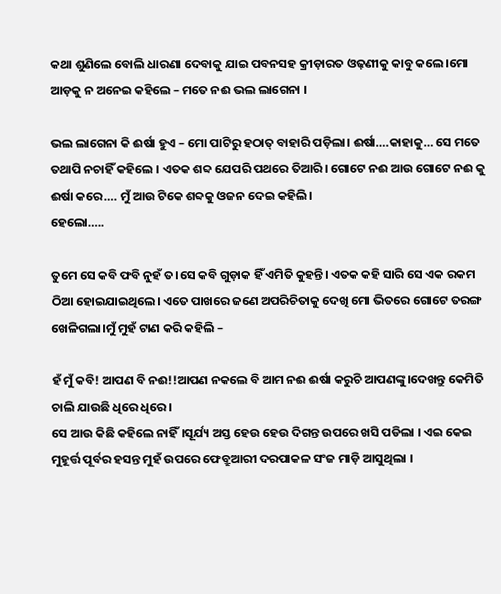କଥା ଶୁଣିଲେ ବୋଲି ଧାରଣା ଦେବାକୁ ଯାଇ ପବନସହ କ୍ରୀଡ଼ାରତ ଓଢ଼ଣୀକୁ କାବୁ କଲେ।ମୋ ଆଡ଼କୁ ନ ଅନେଇ କହିଲେ – ମତେ ନଈ ଭଲ ଲାଗେନା ।

ଭଲ ଲାଗେନା କି ଈର୍ଷା ହୁଏ – ମୋ ପାଟିରୁ ହଠାତ୍ ବାହାରି ପଡ଼ିଲା। ଈର୍ଷା….କାହାକୁ… ସେ ମତେ ତଥାପି ନଚାହିଁ କହିଲେ । ଏତକ ଶବ୍ଦ ଯେପରି ପଥରେ ତିଆରି। ଗୋଟେ ନଈ ଆଉ ଗୋଟେ ନଈ କୁ ଈର୍ଷା କରେ…. ମୁଁ ଆଉ ଟିକେ ଶବ୍ଦକୁ ଓଜନ ଦେଇ କହିଲି।
ହେଲୋ…..

ତୁମେ ସେ କବି ଫବି ନୁହଁ ତ।ସେ କବି ଗୁଡ଼ାକ ହିଁ ଏମିତି କୁହନ୍ତି। ଏତକ କହି ସାରି ସେ ଏକ ରକମ ଠିଆ ହୋଇଯାଇଥିଲେ। ଏତେ ପାଖରେ ଜଣେ ଅପରିଚିତାକୁ ଦେଖି ମୋ ଭିତରେ ଗୋଟେ ତରଙ୍ଗ ଖେଳିଗଲା।ମୁଁ ମୁହଁ ଟାଣ କରି କହିଲି –

ହଁ ମୁଁ କବି! ଆପଣ ବି ନଈ!!ଆପଣ ନକଲେ ବି ଆମ ନଈ ଈର୍ଷା କରୁଚି ଆପଣଙ୍କୁ।ଦେଖନ୍ତୁ କେମିତି ଚାଲି ଯାଉଛି ଧିରେ ଧିରେ।
ସେ ଆଉ କିଛି କହିଲେ ନାହିଁ।ସୂର୍ଯ୍ୟ ଅସ୍ତ ହେଉ ହେଉ ଦିଗନ୍ତ ଉପରେ ଖସି ପଡିଲା । ଏଇ କେଇ ମୁହୂର୍ତ୍ତ ପୂର୍ବର ହସନ୍ତ ମୁହଁ ଉପରେ ଫେବ୍ରୁଆରୀ ଦରପାକଳ ସଂଜ ମାଡ଼ି ଆସୁଥିଲା ।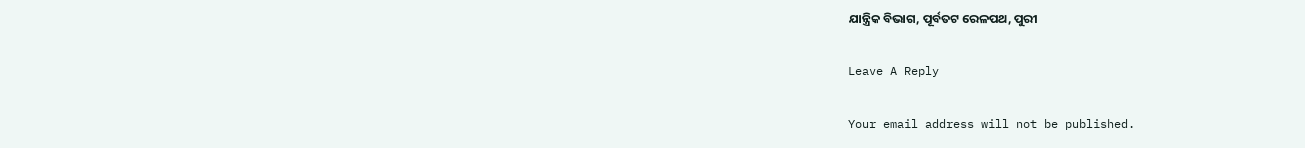ଯାନ୍ତ୍ରିକ ବିଭାଗ, ପୂର୍ବତଟ ରେଳପଥ, ପୁରୀ

Leave A Reply

Your email address will not be published.